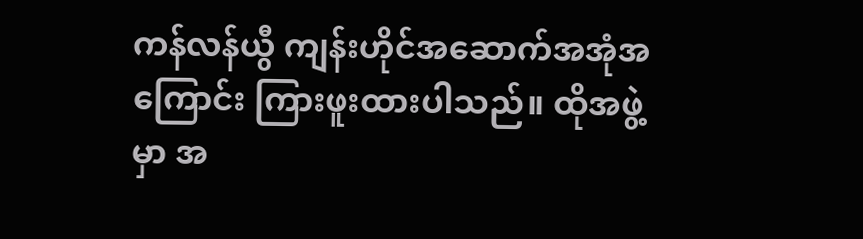ကန်လန်ယွီ ကျန်းဟိုင်အဆောက်အအုံအကြောင်း ကြားဖူးထားပါသည်။ ထိုအဖွဲ့မှာ အ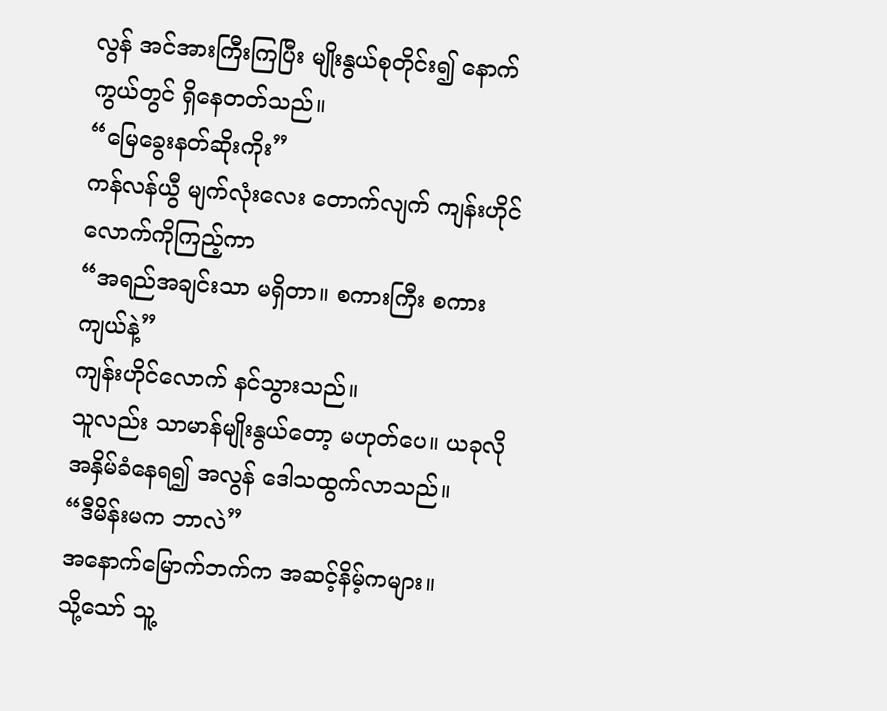လွန် အင်အားကြီးကြပြီး မျိုးနွယ်စုတိုင်း၍ နောက်ကွယ်တွင် ရှိနေတတ်သည်။
“မြေခွေးနတ်ဆိုးကိုး”
ကန်လန်ယွီ မျက်လုံးလေး တောက်လျက် ကျန်းဟိုင်လောက်ကိုကြည့်ကာ
“အရည်အချင်းသာ မရှိတာ။ စကားကြီး စကားကျယ်နဲ့”
ကျန်းဟိုင်လောက် နင်သွားသည်။
သူလည်း သာမာန်မျိုးနွယ်တော့ မဟုတ်ပေ။ ယခုလို အနှိမ်ခံနေရ၍ အလွန် ဒေါသထွက်လာသည်။
“ဒီမိန်းမက ဘာလဲ”
အနောက်မြောက်ဘက်က အဆင့်နိမ့်ကများ။
သို့သော် သူ့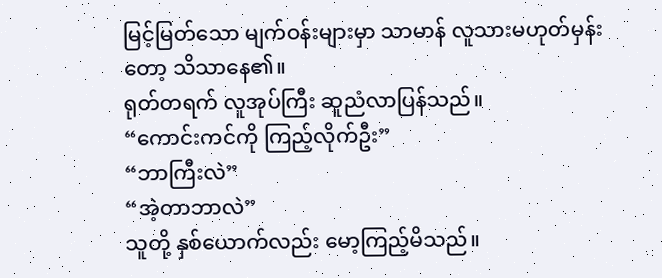မြင့်မြတ်သော မျက်ဝန်းများမှာ သာမာန် လူသားမဟုတ်မှန်းတော့ သိသာနေ၏။
ရုတ်တရက် လူအုပ်ကြီး ဆူညံလာပြန်သည်။
“ကောင်းကင်ကို ကြည့်လိုက်ဦး”
“ဘာကြီးလဲ”
“အဲ့တာဘာလဲ”
သူတို့ နှစ်ယောက်လည်း မော့ကြည့်မိသည်။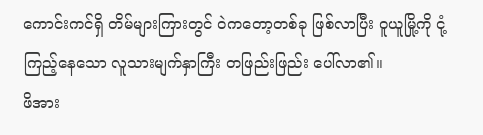ကောင်းကင်ရှိ တိမ်များကြားတွင် ဝဲကတော့တစ်ခု ဖြစ်လာပြီး ဝူယူမြို့ကို ငုံ့ကြည့်နေသော လူသားမျက်နှာကြီး တဖြည်းဖြည်း ပေါ်လာ၏။
ဖိအား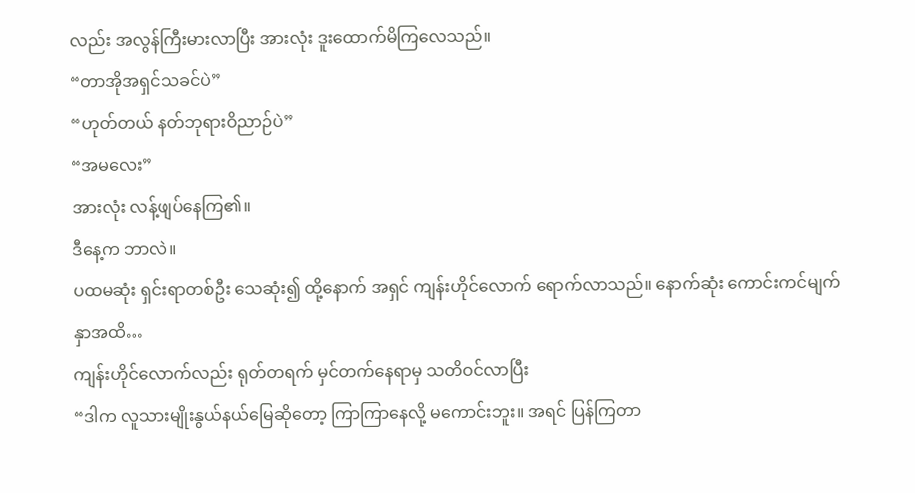လည်း အလွန်ကြီးမားလာပြီး အားလုံး ဒူးထောက်မိကြလေသည်။
“တာအိုအရှင်သခင်ပဲ”
“ဟုတ်တယ် နတ်ဘုရားဝိညာဉ်ပဲ”
“အမလေး”
အားလုံး လန့်ဖျပ်နေကြ၏။
ဒီနေ့က ဘာလဲ။
ပထမဆုံး ရှင်းရာတစ်ဦး သေဆုံး၍ ထို့နောက် အရှင် ကျန်းဟိုင်လောက် ရောက်လာသည်။ နောက်ဆုံး ကောင်းကင်မျက်နှာအထိ…
ကျန်းဟိုင်လောက်လည်း ရုတ်တရက် မှင်တက်နေရာမှ သတိဝင်လာပြီး
“ဒါက လူသားမျိုးနွယ်နယ်မြေဆိုတော့ ကြာကြာနေလို့ မကောင်းဘူး။ အရင် ပြန်ကြတာ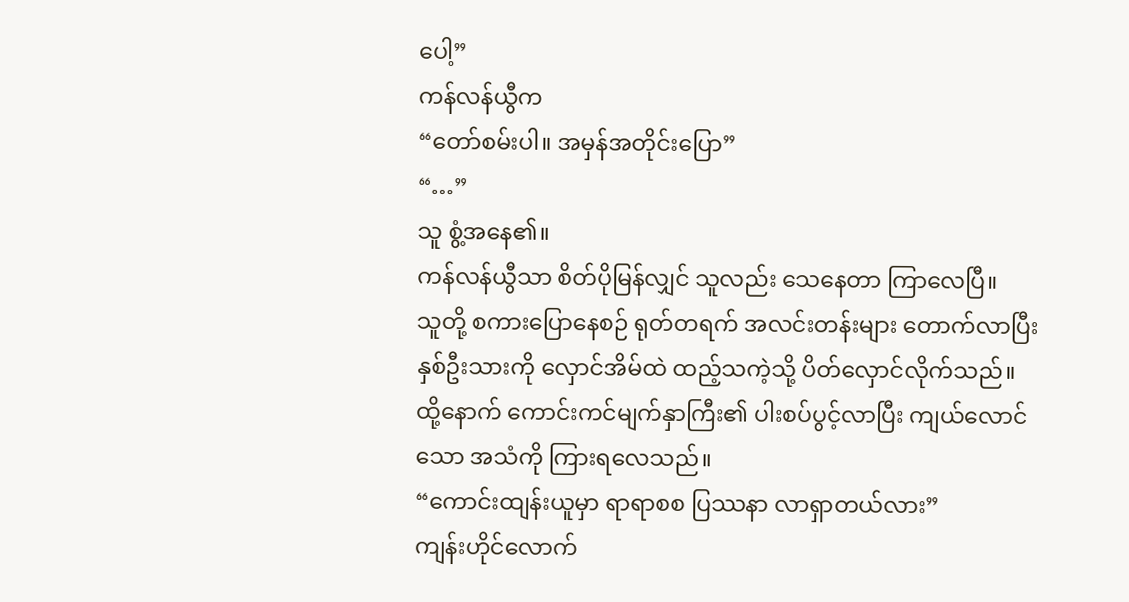ပေါ့”
ကန်လန်ယွီက
“တော်စမ်းပါ။ အမှန်အတိုင်းပြော”
“…”
သူ စွံ့အနေ၏။
ကန်လန်ယွီသာ စိတ်ပိုမြန်လျှင် သူလည်း သေနေတာ ကြာလေပြီ။
သူတို့ စကားပြောနေစဉ် ရုတ်တရက် အလင်းတန်းများ တောက်လာပြီး နှစ်ဦးသားကို လှောင်အိမ်ထဲ ထည့်သကဲ့သို့ ပိတ်လှောင်လိုက်သည်။
ထို့နောက် ကောင်းကင်မျက်နှာကြီး၏ ပါးစပ်ပွင့်လာပြီး ကျယ်လောင်သော အသံကို ကြားရလေသည်။
“ကောင်းထျန်းယူမှာ ရာရာစစ ပြဿနာ လာရှာတယ်လား”
ကျန်းဟိုင်လောက်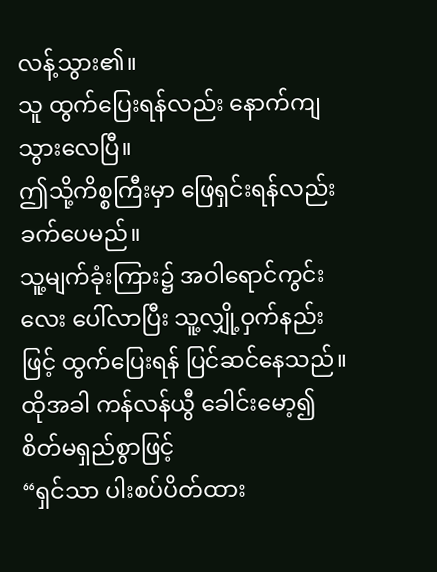လန့်သွား၏။
သူ ထွက်ပြေးရန်လည်း နောက်ကျသွားလေပြီ။
ဤသို့ကိစ္စကြီးမှာ ဖြေရှင်းရန်လည်း ခက်ပေမည်။
သူ့မျက်ခုံးကြား၌ အဝါရောင်ကွင်းလေး ပေါ်လာပြီး သူ့လျှို့ဝှက်နည်းဖြင့် ထွက်ပြေးရန် ပြင်ဆင်နေသည်။
ထိုအခါ ကန်လန်ယွီ ခေါင်းမော့၍ စိတ်မရှည်စွာဖြင့်
“ရှင်သာ ပါးစပ်ပိတ်ထား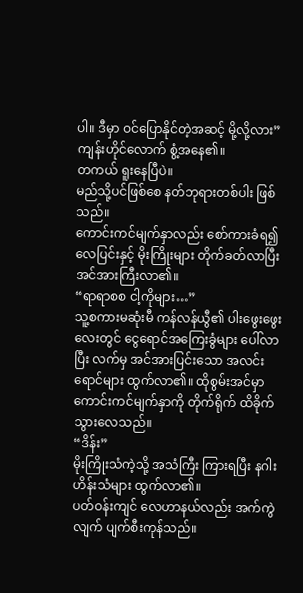ပါ။ ဒီမှာ ဝင်ပြောနိုင်တဲ့အဆင့် မို့လို့လား”
ကျန်းဟိုင်လောက် စွံ့အနေ၏။
တကယ် ရူးနေပြီပဲ။
မည်သို့ပင်ဖြစ်စေ နတ်ဘုရားတစ်ပါး ဖြစ်သည်။
ကောင်းကင်မျက်နှာလည်း စော်ကားခံရ၍ လေပြင်းနှင့် မိုးကြိုးများ တိုက်ခတ်လာပြီး အင်အားကြီးလာ၏။
“ရာရာစစ ငါ့ကိုများ…”
သူ့စကားမဆုံးမီ ကန်လန်ယွီ၏ ပါးဖွေးဖွေးလေးတွင် ငွေရောင်အကြေးခွံများ ပေါ်လာပြီး လက်မှ အင်အားပြင်းသော အလင်းရောင်များ ထွက်လာ၏။ ထိုစွမ်းအင်မှာ ကောင်းကင်မျက်နှာကို တိုက်ရိုက် ထိခိုက်သွားလေသည်။
“ဒိန်း”
မိုးကြိုးသံကဲ့သို့ အသံကြီး ကြားရပြီး နဂါးဟိန်းသံများ ထွက်လာ၏။
ပတ်ဝန်းကျင် လေဟာနယ်လည်း အက်ကွဲလျက် ပျက်စီးကုန်သည်။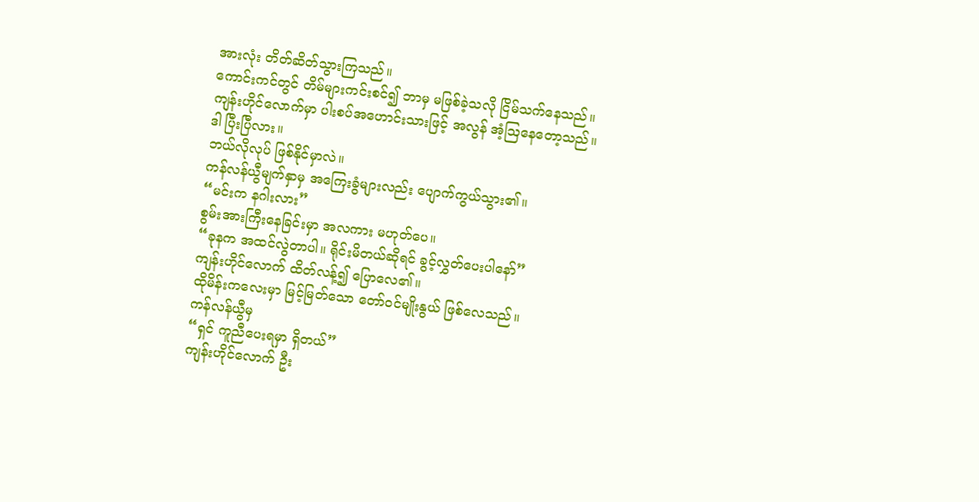အားလုံး တိတ်ဆိတ်သွားကြသည်။
ကောင်းကင်တွင် တိမ်များကင်းစင်၍ ဘာမှ မဖြစ်ခဲ့သလို ငြိမ်သက်နေသည်။
ကျန်းဟိုင်လောက်မှာ ပါးစပ်အဟောင်းသားဖြင့် အလွန် အံ့ဩနေတော့သည်။
ဒါ ပြီးပြီလား။
ဘယ်လိုလုပ် ဖြစ်နိုင်မှာလဲ။
ကန်လန်ယွီမျက်နှာမှ အကြေးခွံများလည်း ပျောက်ကွယ်သွား၏။
“မင်းက နဂါးလား”
စွမ်းအားကြီးနေခြင်းမှာ အလကား မဟုတ်ပေ။
“ခုနက အထင်လွဲတာပါ။ ရိုင်းမိတယ်ဆိုရင် ခွင့်လွှတ်ပေးပါနော်”
ကျန်းဟိုင်လောက် ထိတ်လန့်၍ ပြောလေ၏။
ထိုမိန်းကလေးမှာ မြင့်မြတ်သော တော်ဝင်မျိုးနွယ် ဖြစ်လေသည်။
ကန်လန်ယွီမှ
“ရှင် ကူညီပေးရမှာ ရှိတယ်”
ကျန်းဟိုင်လောက် ဦး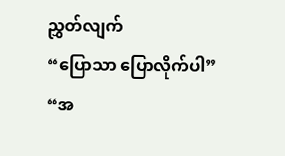ညွှတ်လျက်
“ပြောသာ ပြောလိုက်ပါ”
“အ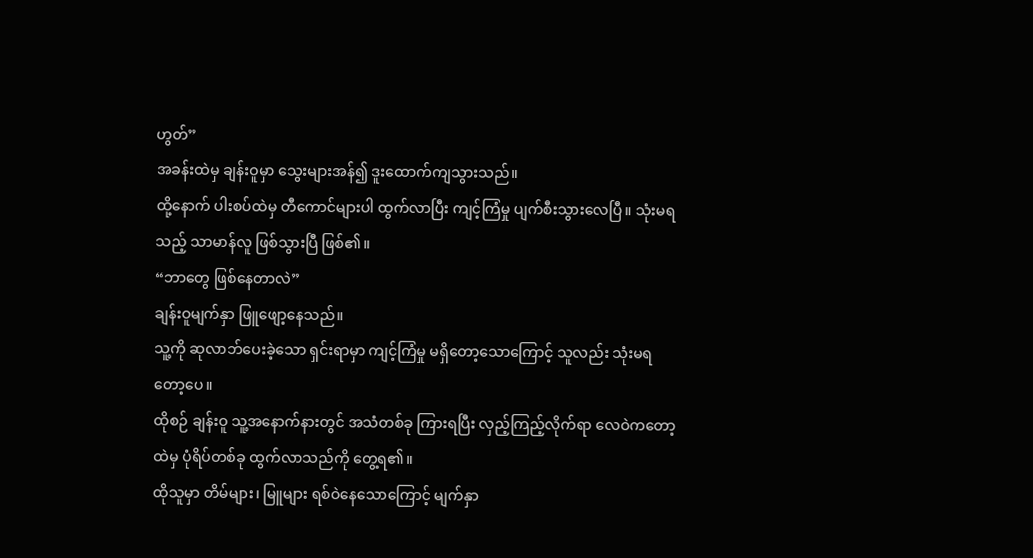ဟွတ်”
အခန်းထဲမှ ချန်းဝူမှာ သွေးများအန်၍ ဒူးထောက်ကျသွားသည်။
ထို့နောက် ပါးစပ်ထဲမှ တီကောင်များပါ ထွက်လာပြီး ကျင့်ကြံမှု ပျက်စီးသွားလေပြီ။ သုံးမရသည့် သာမာန်လူ ဖြစ်သွားပြီ ဖြစ်၏။
“ဘာတွေ ဖြစ်နေတာလဲ”
ချန်းဝူမျက်နှာ ဖြူဖျော့နေသည်။
သူ့ကို ဆုလာဘ်ပေးခဲ့သော ရှင်းရာမှာ ကျင့်ကြံမှု မရှိတော့သောကြောင့် သူလည်း သုံးမရတော့ပေ။
ထိုစဉ် ချန်းဝူ သူ့အနောက်နားတွင် အသံတစ်ခု ကြားရပြီး လှည့်ကြည့်လိုက်ရာ လေဝဲကတော့ထဲမှ ပုံရိပ်တစ်ခု ထွက်လာသည်ကို တွေ့ရ၏။
ထိုသူမှာ တိမ်များ၊ မြူများ ရစ်ဝဲနေသောကြောင့် မျက်နှာ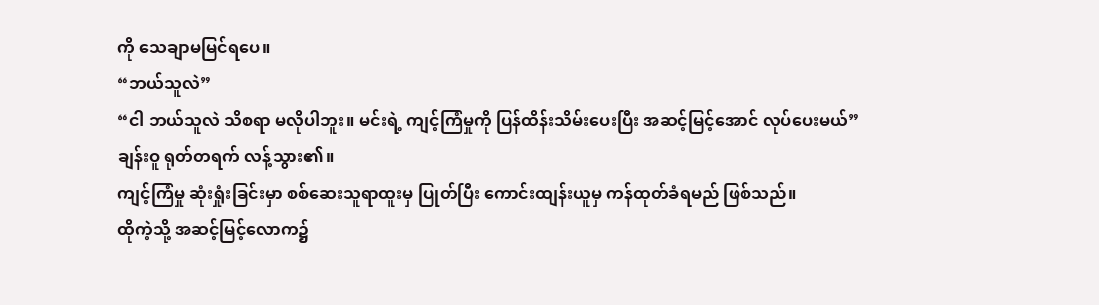ကို သေချာမမြင်ရပေ။
“ဘယ်သူလဲ”
“ငါ ဘယ်သူလဲ သိစရာ မလိုပါဘူး။ မင်းရဲ့ ကျင့်ကြံမှုကို ပြန်ထိန်းသိမ်းပေးပြီး အဆင့်မြင့်အောင် လုပ်ပေးမယ်”
ချန်းဝူ ရုတ်တရက် လန့်သွား၏။
ကျင့်ကြံမှု ဆုံးရှုံးခြင်းမှာ စစ်ဆေးသူရာထူးမှ ပြုတ်ပြီး ကောင်းထျန်းယူမှ ကန်ထုတ်ခံရမည် ဖြစ်သည်။
ထိုကဲ့သို့ အဆင့်မြင့်လောက၌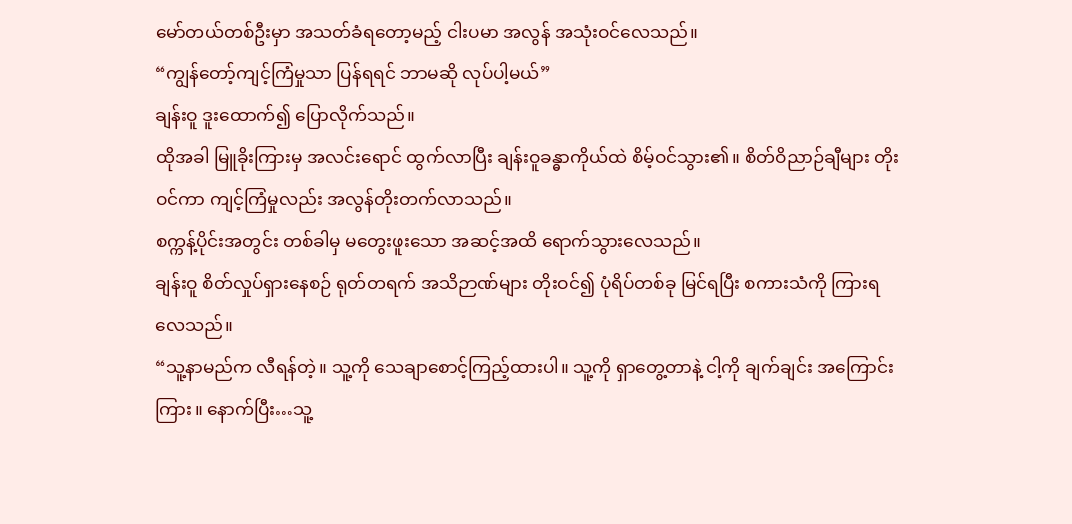မော်တယ်တစ်ဦးမှာ အသတ်ခံရတော့မည့် ငါးပမာ အလွန် အသုံးဝင်လေသည်။
“ကျွန်တော့်ကျင့်ကြံမှုသာ ပြန်ရရင် ဘာမဆို လုပ်ပါ့မယ်”
ချန်းဝူ ဒူးထောက်၍ ပြောလိုက်သည်။
ထိုအခါ မြူခိုးကြားမှ အလင်းရောင် ထွက်လာပြီး ချန်းဝူခန္ဓာကိုယ်ထဲ စိမ့်ဝင်သွား၏။ စိတ်ဝိညာဉ်ချီများ တိုးဝင်ကာ ကျင့်ကြံမှုလည်း အလွန်တိုးတက်လာသည်။
စက္ကန့်ပိုင်းအတွင်း တစ်ခါမှ မတွေးဖူးသော အဆင့်အထိ ရောက်သွားလေသည်။
ချန်းဝူ စိတ်လှုပ်ရှားနေစဉ် ရုတ်တရက် အသိဉာဏ်များ တိုးဝင်၍ ပုံရိပ်တစ်ခု မြင်ရပြီး စကားသံကို ကြားရလေသည်။
“သူ့နာမည်က လီရန်တဲ့။ သူ့ကို သေချာစောင့်ကြည့်ထားပါ။ သူ့ကို ရှာတွေ့တာနဲ့ ငါ့ကို ချက်ချင်း အကြောင်းကြား။ နောက်ပြီး…သူ့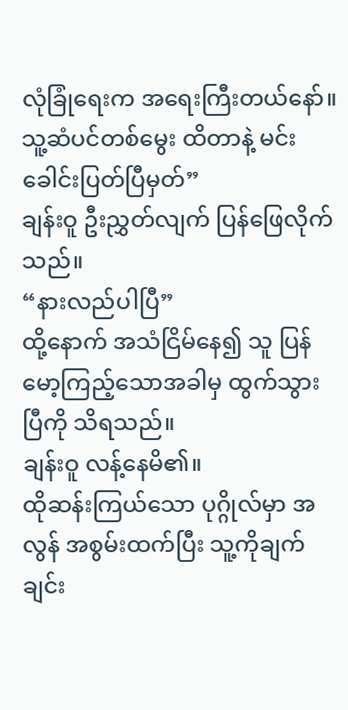လုံခြုံရေးက အရေးကြီးတယ်နော်။ သူ့ဆံပင်တစ်မွေး ထိတာနဲ့ မင်း ခေါင်းပြတ်ပြီမှတ်”
ချန်းဝူ ဦးညွှတ်လျက် ပြန်ဖြေလိုက်သည်။
“နားလည်ပါပြီ”
ထို့နောက် အသံငြိမ်နေ၍ သူ ပြန်မော့ကြည့်သောအခါမှ ထွက်သွားပြီကို သိရသည်။
ချန်းဝူ လန့်နေမိ၏။
ထိုဆန်းကြယ်သော ပုဂ္ဂိုလ်မှာ အလွန် အစွမ်းထက်ပြီး သူ့ကိုချက်ချင်း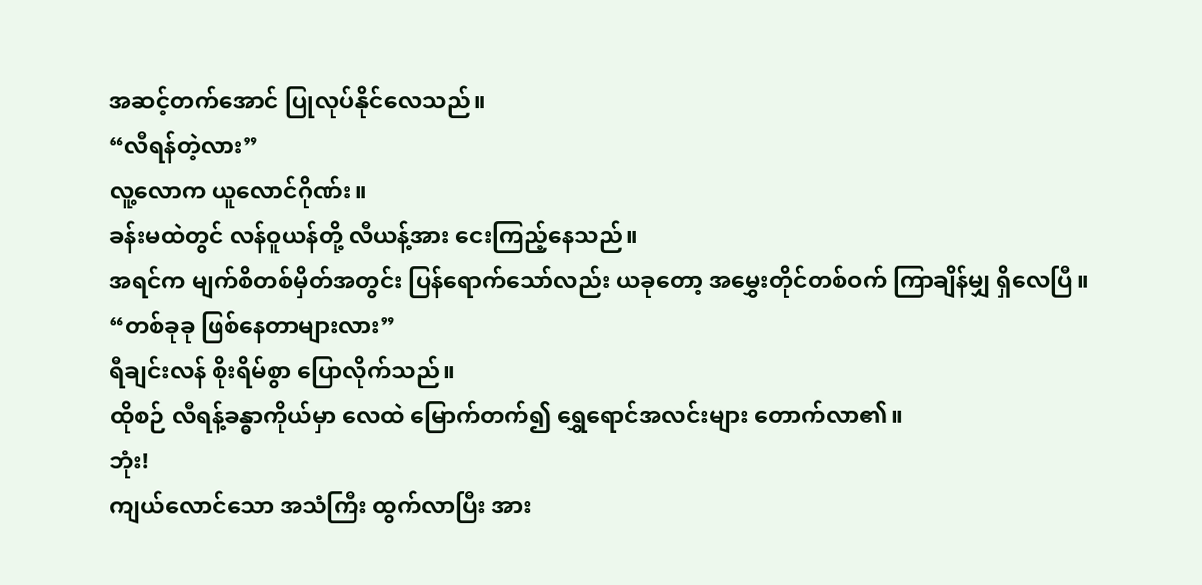အဆင့်တက်အောင် ပြုလုပ်နိုင်လေသည်။
“လီရန်တဲ့လား”
လူ့လောက ယူလောင်ဂိုဏ်း။
ခန်းမထဲတွင် လန်ဝူယန်တို့ လီယန့်အား ငေးကြည့်နေသည်။
အရင်က မျက်စိတစ်မှိတ်အတွင်း ပြန်ရောက်သော်လည်း ယခုတော့ အမွှေးတိုင်တစ်ဝက် ကြာချိန်မျှ ရှိလေပြီ။
“တစ်ခုခု ဖြစ်နေတာများလား”
ရီချင်းလန် စိုးရိမ်စွာ ပြောလိုက်သည်။
ထိုစဉ် လီရန့်ခန္ဓာကိုယ်မှာ လေထဲ မြောက်တက်၍ ရွှေရောင်အလင်းများ တောက်လာ၏။
ဘုံး!
ကျယ်လောင်သော အသံကြီး ထွက်လာပြီး အား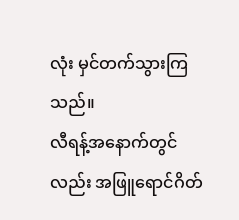လုံး မှင်တက်သွားကြသည်။
လီရန့်အနောက်တွင်လည်း အဖြူရောင်ဂိတ်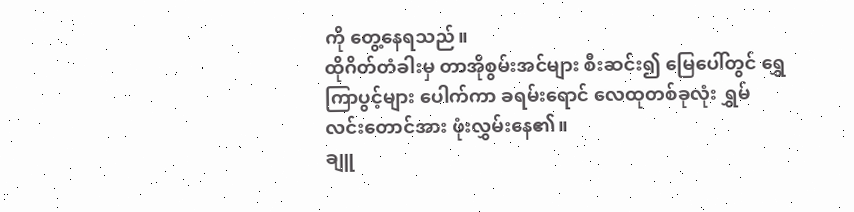ကို တွေ့နေရသည်။
ထိုဂိတ်တံခါးမှ တာအိုစွမ်းအင်များ စီးဆင်း၍ မြေပေါ်တွင် ရွှေကြာပွင့်များ ပေါက်ကာ ခရမ်းရောင် လေထုတစ်ခုလုံး ရွှမ်လင်းတောင်အား ဖုံးလွှမ်းနေ၏။
ချူ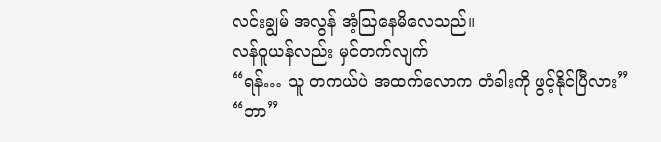လင်းချွမ် အလွန် အံ့ဩနေမိလေသည်။
လန်ဝူယန်လည်း မှင်တက်လျက်
“ရန်… သူ တကယ်ပဲ အထက်လောက တံခါးကို ဖွင့်နိုင်ပြီလား”
“ဘာ”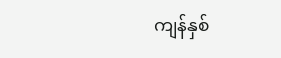ကျန်နှစ်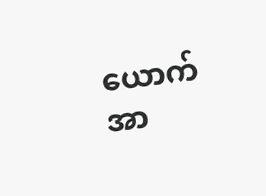ယောက် အာ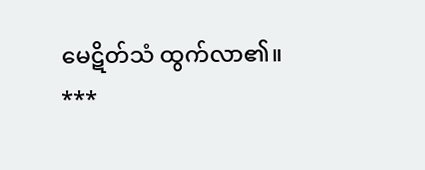မေဋိတ်သံ ထွက်လာ၏။
***